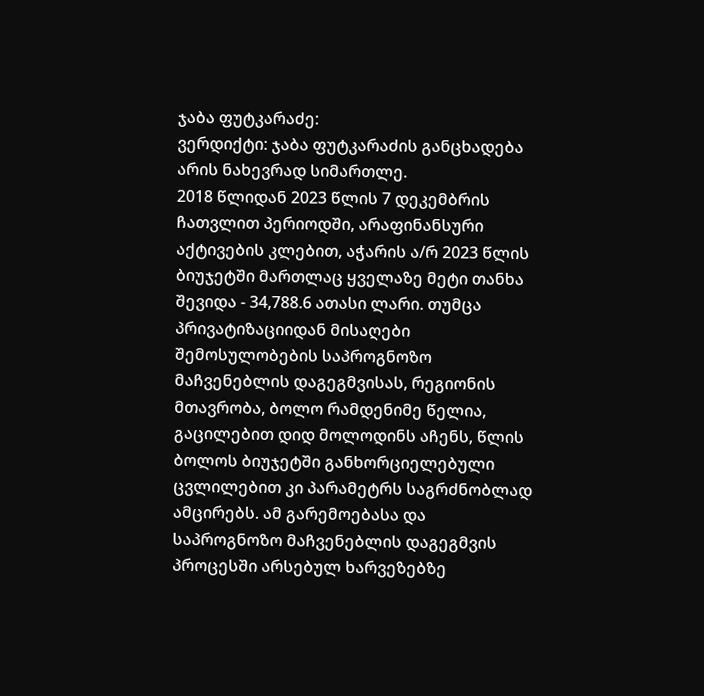ჯაბა ფუტკარაძე:
ვერდიქტი: ჯაბა ფუტკარაძის განცხადება არის ნახევრად სიმართლე.
2018 წლიდან 2023 წლის 7 დეკემბრის ჩათვლით პერიოდში, არაფინანსური აქტივების კლებით, აჭარის ა/რ 2023 წლის ბიუჯეტში მართლაც ყველაზე მეტი თანხა შევიდა - 34,788.6 ათასი ლარი. თუმცა პრივატიზაციიდან მისაღები შემოსულობების საპროგნოზო მაჩვენებლის დაგეგმვისას, რეგიონის მთავრობა, ბოლო რამდენიმე წელია, გაცილებით დიდ მოლოდინს აჩენს, წლის ბოლოს ბიუჯეტში განხორციელებული ცვლილებით კი პარამეტრს საგრძნობლად ამცირებს. ამ გარემოებასა და საპროგნოზო მაჩვენებლის დაგეგმვის პროცესში არსებულ ხარვეზებზე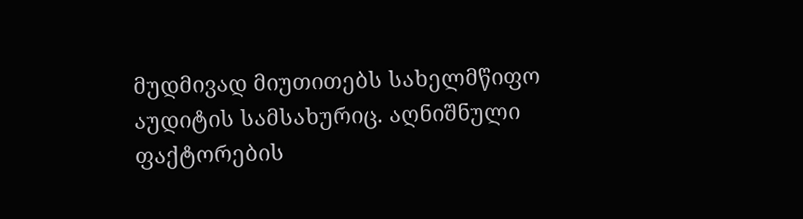მუდმივად მიუთითებს სახელმწიფო აუდიტის სამსახურიც. აღნიშნული ფაქტორების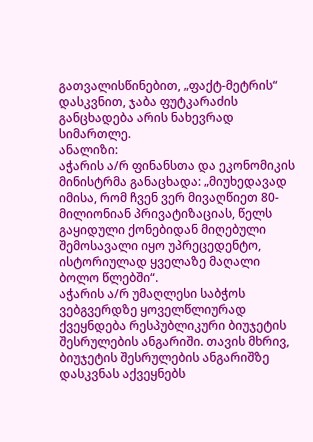გათვალისწინებით, „ფაქტ-მეტრის“ დასკვნით, ჯაბა ფუტკარაძის განცხადება არის ნახევრად სიმართლე.
ანალიზი:
აჭარის ა/რ ფინანსთა და ეკონომიკის მინისტრმა განაცხადა: „მიუხედავად იმისა, რომ ჩვენ ვერ მივაღწიეთ 80-მილიონიან პრივატიზაციას, წელს გაყიდული ქონებიდან მიღებული შემოსავალი იყო უპრეცედენტო, ისტორიულად ყველაზე მაღალი ბოლო წლებში“.
აჭარის ა/რ უმაღლესი საბჭოს ვებგვერდზე ყოველწლიურად ქვეყნდება რესპუბლიკური ბიუჯეტის შესრულების ანგარიში. თავის მხრივ, ბიუჯეტის შესრულების ანგარიშზე დასკვნას აქვეყნებს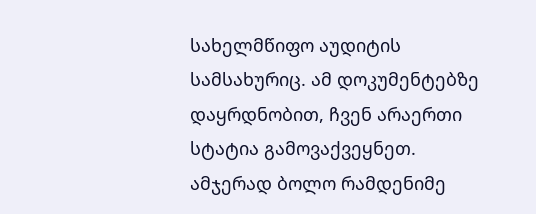სახელმწიფო აუდიტის სამსახურიც. ამ დოკუმენტებზე დაყრდნობით, ჩვენ არაერთი სტატია გამოვაქვეყნეთ. ამჯერად ბოლო რამდენიმე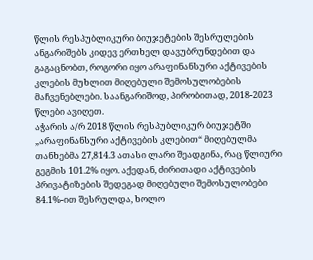წლის რესპუბლიკური ბიუჯეტების შესრულების ანგარიშებს კიდევ ერთხელ დავუბრუნდებით და გაგაცნობთ, როგორი იყო არაფინანსური აქტივების კლების მუხლით მიღებული შემოსულობების მაჩვენებლები. საანგარიშოდ, პირობითად, 2018-2023 წლები ავიღეთ.
აჭარის ა/რ 2018 წლის რესპუბლიკურ ბიუჯეტში „არაფინანსური აქტივების კლებით“ მიღებულმა თანხებმა 27,814.3 ათასი ლარი შეადგინა, რაც წლიური გეგმის 101.2% იყო. აქედან, ძირითადი აქტივების პრივატიზების შედეგად მიღებული შემოსულობები 84.1%-ით შესრულდა, ხოლო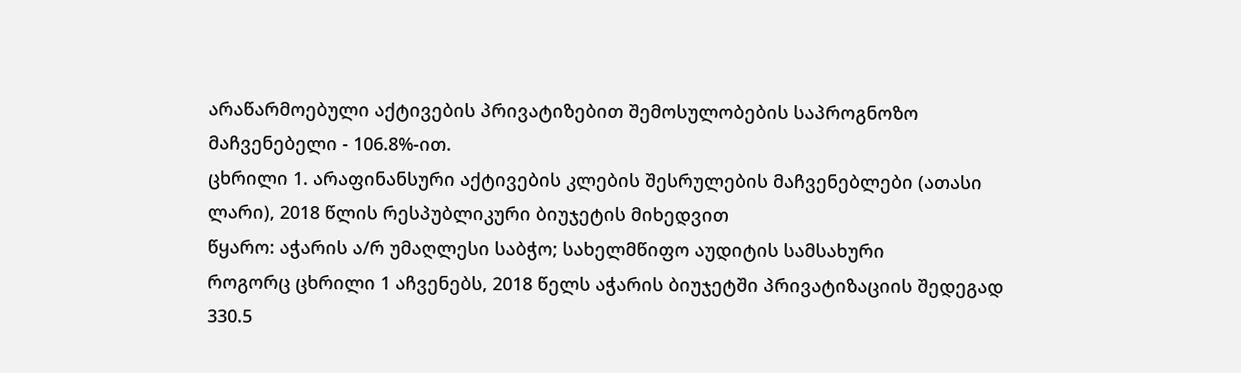არაწარმოებული აქტივების პრივატიზებით შემოსულობების საპროგნოზო მაჩვენებელი - 106.8%-ით.
ცხრილი 1. არაფინანსური აქტივების კლების შესრულების მაჩვენებლები (ათასი ლარი), 2018 წლის რესპუბლიკური ბიუჯეტის მიხედვით
წყარო: აჭარის ა/რ უმაღლესი საბჭო; სახელმწიფო აუდიტის სამსახური
როგორც ცხრილი 1 აჩვენებს, 2018 წელს აჭარის ბიუჯეტში პრივატიზაციის შედეგად 330.5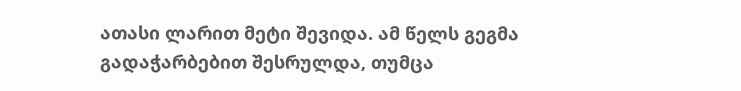ათასი ლარით მეტი შევიდა. ამ წელს გეგმა გადაჭარბებით შესრულდა, თუმცა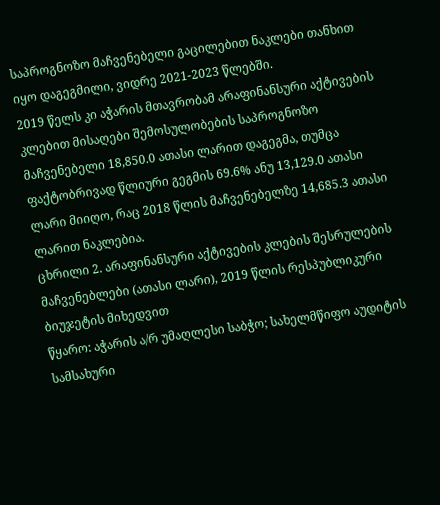საპროგნოზო მაჩვენებელი გაცილებით ნაკლები თანხით იყო დაგეგმილი, ვიდრე 2021-2023 წლებში.
2019 წელს კი აჭარის მთავრობამ არაფინანსური აქტივების კლებით მისაღები შემოსულობების საპროგნოზო მაჩვენებელი 18,850.0 ათასი ლარით დაგეგმა, თუმცა ფაქტობრივად წლიური გეგმის 69.6% ანუ 13,129.0 ათასი ლარი მიიღო, რაც 2018 წლის მაჩვენებელზე 14,685.3 ათასი ლარით ნაკლებია.
ცხრილი 2. არაფინანსური აქტივების კლების შესრულების მაჩვენებლები (ათასი ლარი), 2019 წლის რესპუბლიკური ბიუჯეტის მიხედვით
წყარო: აჭარის ა/რ უმაღლესი საბჭო; სახელმწიფო აუდიტის სამსახური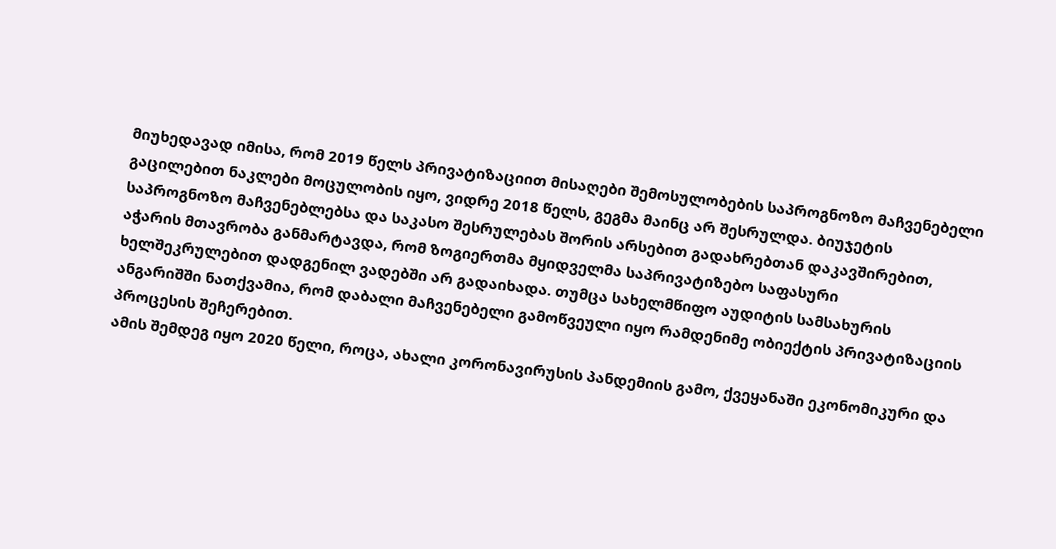მიუხედავად იმისა, რომ 2019 წელს პრივატიზაციით მისაღები შემოსულობების საპროგნოზო მაჩვენებელი გაცილებით ნაკლები მოცულობის იყო, ვიდრე 2018 წელს, გეგმა მაინც არ შესრულდა. ბიუჯეტის საპროგნოზო მაჩვენებლებსა და საკასო შესრულებას შორის არსებით გადახრებთან დაკავშირებით, აჭარის მთავრობა განმარტავდა, რომ ზოგიერთმა მყიდველმა საპრივატიზებო საფასური ხელშეკრულებით დადგენილ ვადებში არ გადაიხადა. თუმცა სახელმწიფო აუდიტის სამსახურის ანგარიშში ნათქვამია, რომ დაბალი მაჩვენებელი გამოწვეული იყო რამდენიმე ობიექტის პრივატიზაციის პროცესის შეჩერებით.
ამის შემდეგ იყო 2020 წელი, როცა, ახალი კორონავირუსის პანდემიის გამო, ქვეყანაში ეკონომიკური და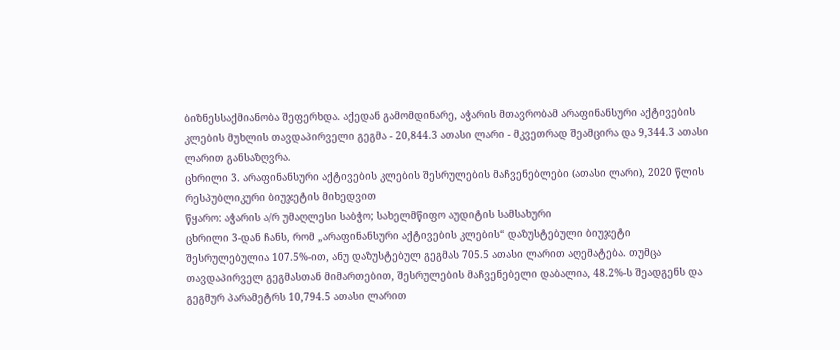ბიზნესსაქმიანობა შეფერხდა. აქედან გამომდინარე, აჭარის მთავრობამ არაფინანსური აქტივების კლების მუხლის თავდაპირველი გეგმა - 20,844.3 ათასი ლარი - მკვეთრად შეამცირა და 9,344.3 ათასი ლარით განსაზღვრა.
ცხრილი 3. არაფინანსური აქტივების კლების შესრულების მაჩვენებლები (ათასი ლარი), 2020 წლის რესპუბლიკური ბიუჯეტის მიხედვით
წყარო: აჭარის ა/რ უმაღლესი საბჭო; სახელმწიფო აუდიტის სამსახური
ცხრილი 3-დან ჩანს, რომ „არაფინანსური აქტივების კლების“ დაზუსტებული ბიუჯეტი შესრულებულია 107.5%-ით, ანუ დაზუსტებულ გეგმას 705.5 ათასი ლარით აღემატება. თუმცა თავდაპირველ გეგმასთან მიმართებით, შესრულების მაჩვენებელი დაბალია, 48.2%-ს შეადგენს და გეგმურ პარამეტრს 10,794.5 ათასი ლარით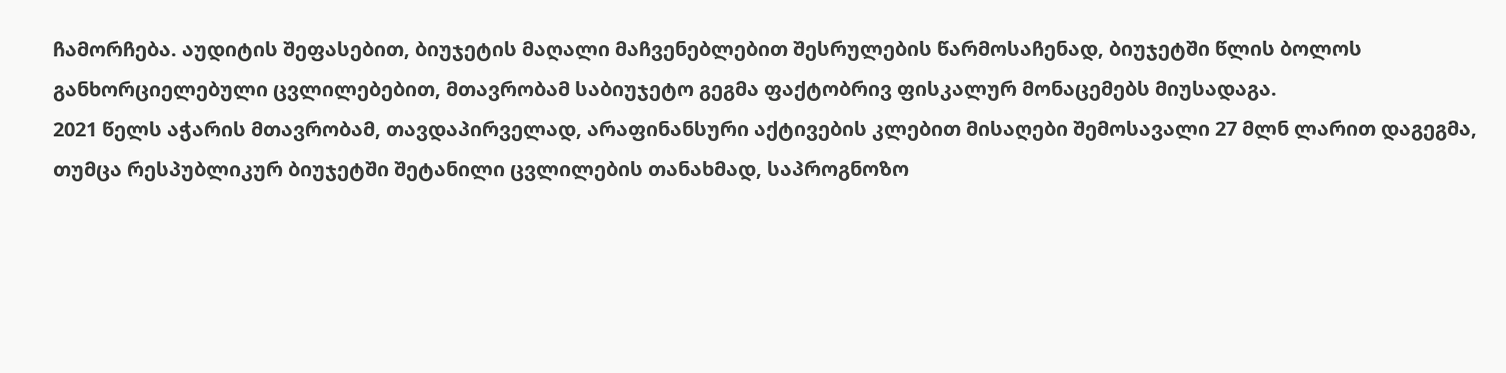ჩამორჩება. აუდიტის შეფასებით, ბიუჯეტის მაღალი მაჩვენებლებით შესრულების წარმოსაჩენად, ბიუჯეტში წლის ბოლოს განხორციელებული ცვლილებებით, მთავრობამ საბიუჯეტო გეგმა ფაქტობრივ ფისკალურ მონაცემებს მიუსადაგა.
2021 წელს აჭარის მთავრობამ, თავდაპირველად, არაფინანსური აქტივების კლებით მისაღები შემოსავალი 27 მლნ ლარით დაგეგმა, თუმცა რესპუბლიკურ ბიუჯეტში შეტანილი ცვლილების თანახმად, საპროგნოზო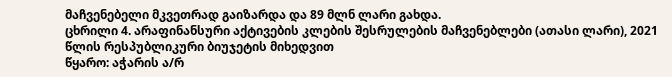მაჩვენებელი მკვეთრად გაიზარდა და 89 მლნ ლარი გახდა.
ცხრილი 4. არაფინანსური აქტივების კლების შესრულების მაჩვენებლები (ათასი ლარი), 2021 წლის რესპუბლიკური ბიუჯეტის მიხედვით
წყარო: აჭარის ა/რ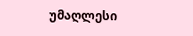უმაღლესი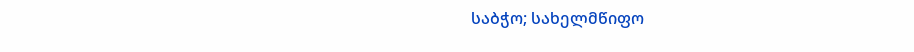საბჭო; სახელმწიფო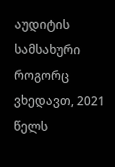აუდიტის სამსახური
როგორც ვხედავთ, 2021 წელს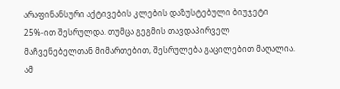არაფინანსური აქტივების კლების დაზუსტებული ბიუჯეტი 25%-ით შესრულდა. თუმცა გეგმის თავდაპირველ მაჩვენებელთან მიმართებით, შესრულება გაცილებით მაღალია. ამ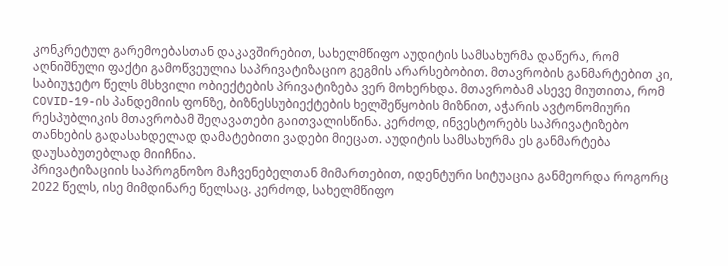კონკრეტულ გარემოებასთან დაკავშირებით, სახელმწიფო აუდიტის სამსახურმა დაწერა, რომ აღნიშნული ფაქტი გამოწვეულია საპრივატიზაციო გეგმის არარსებობით. მთავრობის განმარტებით კი, საბიუჯეტო წელს მსხვილი ობიექტების პრივატიზება ვერ მოხერხდა. მთავრობამ ასევე მიუთითა, რომ COVID-19-ის პანდემიის ფონზე, ბიზნესსუბიექტების ხელშეწყობის მიზნით, აჭარის ავტონომიური რესპუბლიკის მთავრობამ შეღავათები გაითვალისწინა. კერძოდ, ინვესტორებს საპრივატიზებო თანხების გადასახდელად დამატებითი ვადები მიეცათ. აუდიტის სამსახურმა ეს განმარტება დაუსაბუთებლად მიიჩნია.
პრივატიზაციის საპროგნოზო მაჩვენებელთან მიმართებით, იდენტური სიტუაცია განმეორდა როგორც 2022 წელს, ისე მიმდინარე წელსაც. კერძოდ, სახელმწიფო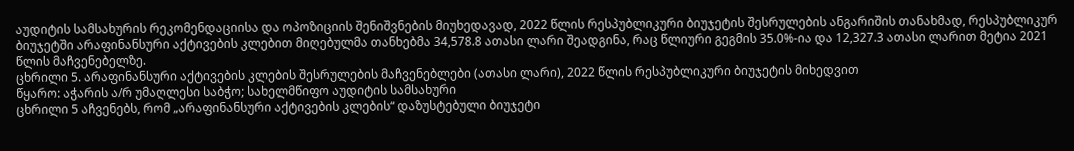აუდიტის სამსახურის რეკომენდაციისა და ოპოზიციის შენიშვნების მიუხედავად, 2022 წლის რესპუბლიკური ბიუჯეტის შესრულების ანგარიშის თანახმად, რესპუბლიკურ ბიუჯეტში არაფინანსური აქტივების კლებით მიღებულმა თანხებმა 34,578.8 ათასი ლარი შეადგინა, რაც წლიური გეგმის 35.0%-ია და 12,327.3 ათასი ლარით მეტია 2021 წლის მაჩვენებელზე.
ცხრილი 5. არაფინანსური აქტივების კლების შესრულების მაჩვენებლები (ათასი ლარი), 2022 წლის რესპუბლიკური ბიუჯეტის მიხედვით
წყარო: აჭარის ა/რ უმაღლესი საბჭო; სახელმწიფო აუდიტის სამსახური
ცხრილი 5 აჩვენებს, რომ „არაფინანსური აქტივების კლების“ დაზუსტებული ბიუჯეტი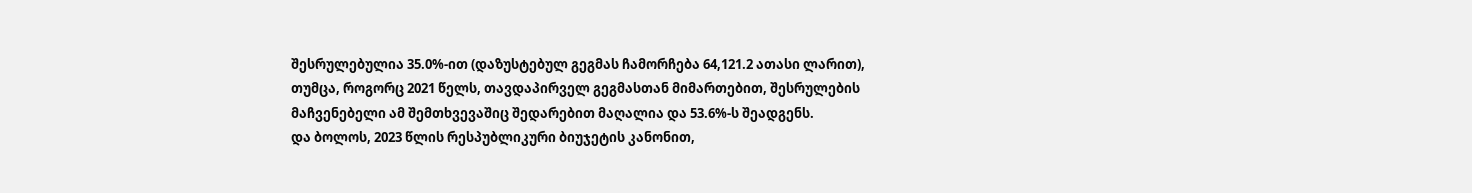შესრულებულია 35.0%-ით (დაზუსტებულ გეგმას ჩამორჩება 64,121.2 ათასი ლარით), თუმცა, როგორც 2021 წელს, თავდაპირველ გეგმასთან მიმართებით, შესრულების მაჩვენებელი ამ შემთხვევაშიც შედარებით მაღალია და 53.6%-ს შეადგენს.
და ბოლოს, 2023 წლის რესპუბლიკური ბიუჯეტის კანონით,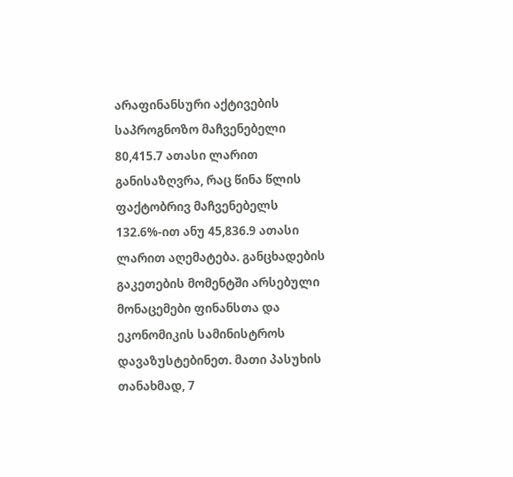არაფინანსური აქტივების საპროგნოზო მაჩვენებელი 80,415.7 ათასი ლარით განისაზღვრა, რაც წინა წლის ფაქტობრივ მაჩვენებელს 132.6%-ით ანუ 45,836.9 ათასი ლარით აღემატება. განცხადების გაკეთების მომენტში არსებული მონაცემები ფინანსთა და ეკონომიკის სამინისტროს დავაზუსტებინეთ. მათი პასუხის თანახმად, 7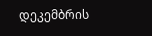დეკემბრის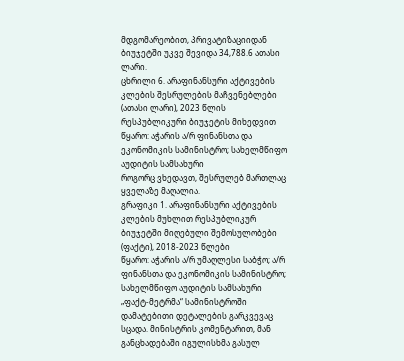მდგომარეობით, პრივატიზაციიდან ბიუჯეტში უკვე შევიდა 34,788.6 ათასი ლარი.
ცხრილი 6. არაფინანსური აქტივების კლების შესრულების მაჩვენებლები (ათასი ლარი), 2023 წლის რესპუბლიკური ბიუჯეტის მიხედვით
წყარო: აჭარის ა/რ ფინანსთა და ეკონომიკის სამინისტრო; სახელმწიფო აუდიტის სამსახური
როგორც ვხედავთ, შესრულებ მართლაც ყველაზე მაღალია.
გრაფიკი 1. არაფინანსური აქტივების კლების მუხლით რესპუბლიკურ ბიუჯეტში მიღებული შემოსულობები (ფაქტი), 2018-2023 წლები
წყარო: აჭარის ა/რ უმაღლესი საბჭო; ა/რ ფინანსთა და ეკონომიკის სამინისტრო; სახელმწიფო აუდიტის სამსახური
„ფაქტ-მეტრმა“ სამინისტროში დამატებითი დეტალების გარკვევაც სცადა. მინისტრის კომენტარით, მან განცხადებაში იგულისხმა გასულ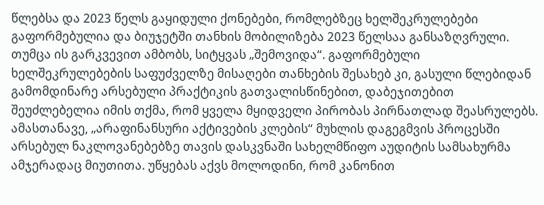წლებსა და 2023 წელს გაყიდული ქონებები, რომლებზეც ხელშეკრულებები გაფორმებულია და ბიუჯეტში თანხის მობილიზება 2023 წელსაა განსაზღვრული. თუმცა ის გარკვევით ამბობს, სიტყვას „შემოვიდა“. გაფორმებული ხელშეკრულებების საფუძველზე მისაღები თანხების შესახებ კი, გასული წლებიდან გამომდინარე არსებული პრაქტიკის გათვალისწინებით, დაბეჯითებით შეუძლებელია იმის თქმა, რომ ყველა მყიდველი პირობას პირნათლად შეასრულებს. ამასთანავე, „არაფინანსური აქტივების კლების“ მუხლის დაგეგმვის პროცესში არსებულ ნაკლოვანებებზე თავის დასკვნაში სახელმწიფო აუდიტის სამსახურმა ამჯერადაც მიუთითა. უწყებას აქვს მოლოდინი, რომ კანონით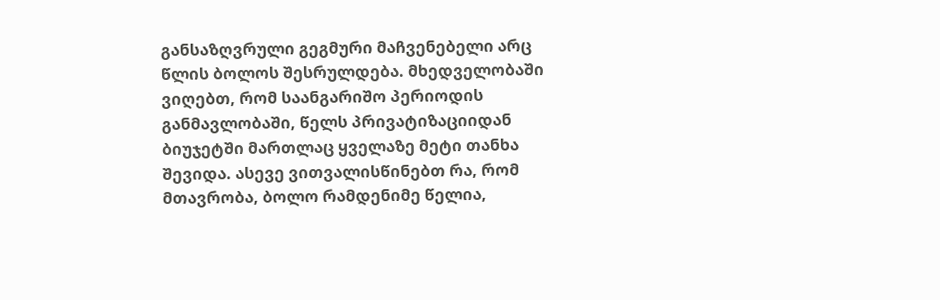განსაზღვრული გეგმური მაჩვენებელი არც წლის ბოლოს შესრულდება. მხედველობაში ვიღებთ, რომ საანგარიშო პერიოდის განმავლობაში, წელს პრივატიზაციიდან ბიუჯეტში მართლაც ყველაზე მეტი თანხა შევიდა. ასევე ვითვალისწინებთ რა, რომ მთავრობა, ბოლო რამდენიმე წელია,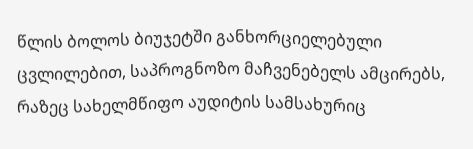წლის ბოლოს ბიუჯეტში განხორციელებული ცვლილებით, საპროგნოზო მაჩვენებელს ამცირებს, რაზეც სახელმწიფო აუდიტის სამსახურიც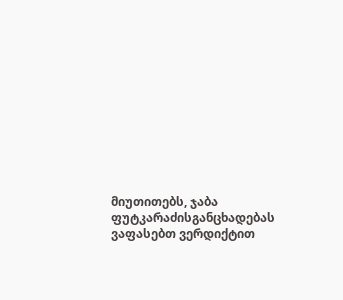მიუთითებს, ჯაბა ფუტკარაძისგანცხადებას ვაფასებთ ვერდიქტით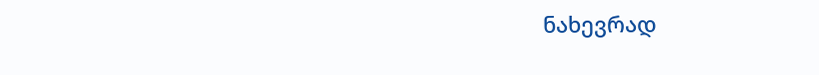ნახევრად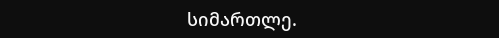სიმართლე.